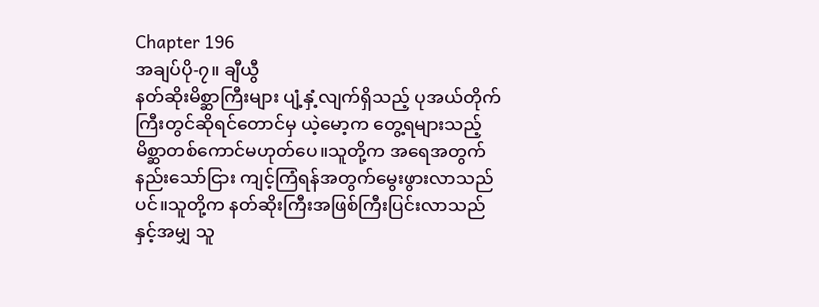Chapter 196
အချပ်ပို-၇။ ချီယွီ
နတ်ဆိုးမိစ္ဆာကြီးများ ပျံ့နှံ့လျက်ရှိသည့် ပုအယ်တိုက်ကြီးတွင်ဆိုရင်တောင်မှ ယဲ့မော့က တွေ့ရများသည့်မိစ္ဆာတစ်ကောင်မဟုတ်ပေ။သူတို့က အရေအတွက်နည်းသော်ငြား ကျင့်ကြံရန်အတွက်မွေးဖွားလာသည်ပင်။သူတို့က နတ်ဆိုးကြီးအဖြစ်ကြီးပြင်းလာသည်နှင့်အမျှ သူ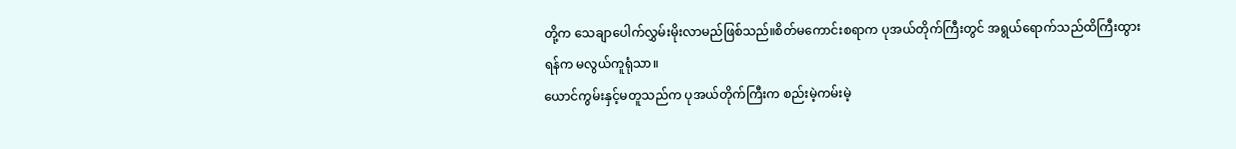တို့က သေချာပေါက်လွှမ်းမိုးလာမည်ဖြစ်သည်။စိတ်မကောင်းစရာက ပုအယ်တိုက်ကြီးတွင် အရွယ်ရောက်သည်ထိကြီးထွားရန်က မလွယ်ကူရုံသာ။
ယောင်ကွမ်းနှင့်မတူသည်က ပုအယ်တိုက်ကြီးက စည်းမဲ့ကမ်းမဲ့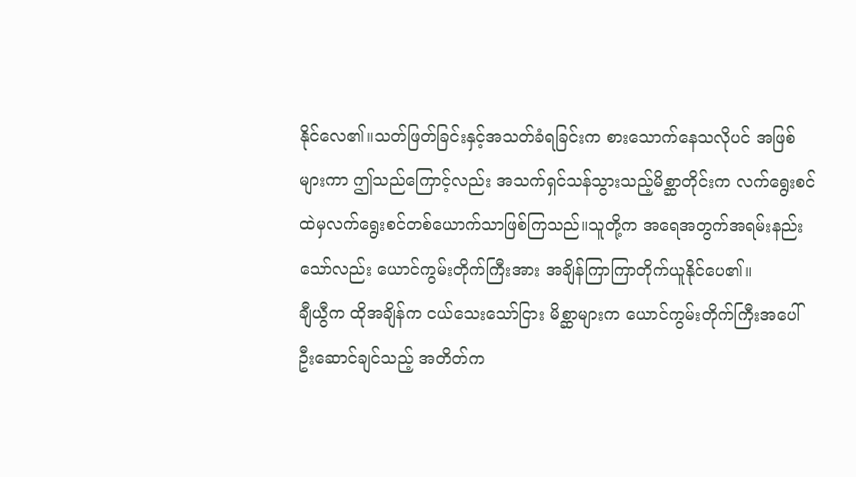နိုင်လေ၏။သတ်ဖြတ်ခြင်းနှင့်အသတ်ခံရခြင်းက စားသောက်နေသလိုပင် အဖြစ်များကာ ဤသည်ကြောင့်လည်း အသက်ရှင်သန်သွားသည့်မိစ္ဆာတိုင်းက လက်ရွေးစင်ထဲမှလက်ရွေးစင်တစ်ယောက်သာဖြစ်ကြသည်။သူတို့က အရေအတွက်အရမ်းနည်းသော်လည်း ယောင်ကွမ်းတိုက်ကြီးအား အချိန်ကြာကြာတိုက်ယူနိုင်ပေ၏။
ချီယွီက ထိုအချိန်က ငယ်သေးသော်ငြား မိစ္ဆာများက ယောင်ကွမ်းတိုက်ကြီးအပေါ်ဦးဆောင်ချင်သည့် အတိတ်က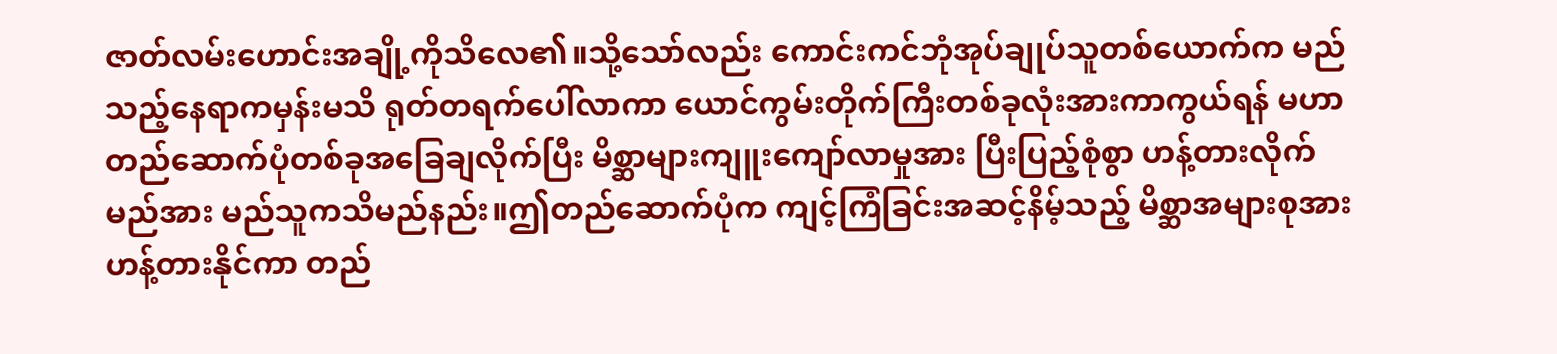ဇာတ်လမ်းဟောင်းအချို့ကိုသိလေ၏။သို့သော်လည်း ကောင်းကင်ဘုံအုပ်ချုပ်သူတစ်ယောက်က မည်သည့်နေရာကမှန်းမသိ ရုတ်တရက်ပေါ်လာကာ ယောင်ကွမ်းတိုက်ကြီးတစ်ခုလုံးအားကာကွယ်ရန် မဟာတည်ဆောက်ပုံတစ်ခုအခြေချလိုက်ပြီး မိစ္ဆာများကျူးကျော်လာမှုအား ပြီးပြည့်စုံစွာ ဟန့်တားလိုက်မည်အား မည်သူကသိမည်နည်း။ဤတည်ဆောက်ပုံက ကျင့်ကြံခြင်းအဆင့်နိမ့်သည့် မိစ္ဆာအများစုအား ဟန့်တားနိုင်ကာ တည်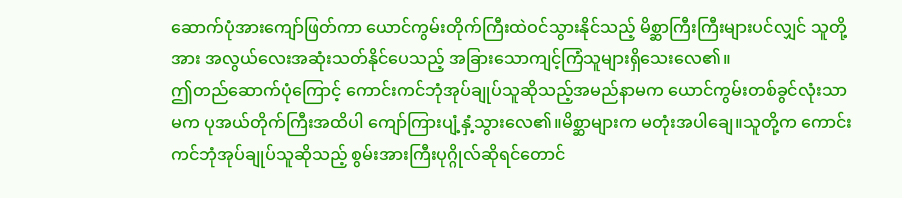ဆောက်ပုံအားကျော်ဖြတ်ကာ ယောင်ကွမ်းတိုက်ကြီးထဲဝင်သွားနိုင်သည့် မိစ္ဆာကြီးကြီးများပင်လျှင် သူတို့အား အလွယ်လေးအဆုံးသတ်နိုင်ပေသည့် အခြားသောကျင့်ကြံသူများရှိသေးလေ၏။
ဤတည်ဆောက်ပုံကြောင့် ကောင်းကင်ဘုံအုပ်ချုပ်သူဆိုသည့်အမည်နာမက ယောင်ကွမ်းတစ်ခွင်လုံးသာမက ပုအယ်တိုက်ကြီးအထိပါ ကျော်ကြားပျံ့နှံ့သွားလေ၏။မိစ္ဆာများက မတုံးအပါချေ။သူတို့က ကောင်းကင်ဘုံအုပ်ချုပ်သူဆိုသည့် စွမ်းအားကြီးပုဂ္ဂိုလ်ဆိုရင်တောင်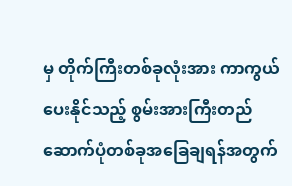မှ တိုက်ကြီးတစ်ခုလုံးအား ကာကွယ်ပေးနိုင်သည့် စွမ်းအားကြီးတည်ဆောက်ပုံတစ်ခုအခြေချရန်အတွက်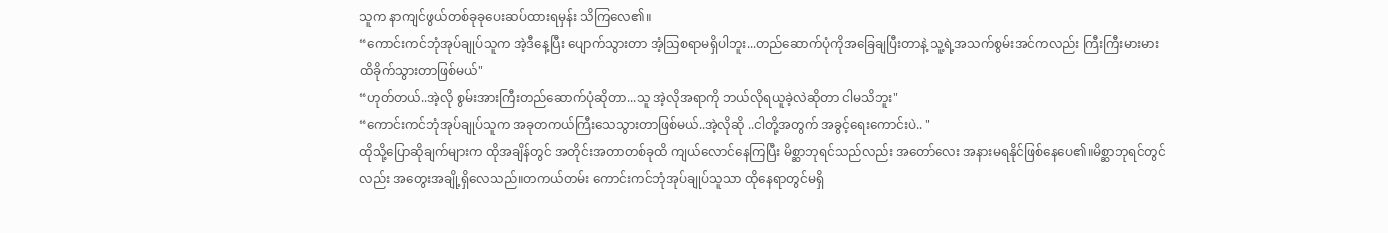သူက နာကျင်ဖွယ်တစ်ခုခုပေးဆပ်ထားရမှန်း သိကြလေ၏။
“ကောင်းကင်ဘုံအုပ်ချုပ်သူက အဲ့ဒီနေ့ပြီး ပျောက်သွားတာ အံ့သြစရာမရှိပါဘူး...တည်ဆောက်ပုံကိုအခြေချပြီးတာနဲ့ သူ့ရဲ့အသက်စွမ်းအင်ကလည်း ကြီးကြီးမားမားထိခိုက်သွားတာဖြစ်မယ်"
“ဟုတ်တယ်..အဲ့လို စွမ်းအားကြီးတည်ဆောက်ပုံဆိုတာ...သူ အဲ့လိုအရာကို ဘယ်လိုရယူခဲ့လဲဆိုတာ ငါမသိဘူး"
“ကောင်းကင်ဘုံအုပ်ချုပ်သူက အခုတကယ်ကြီးသေသွားတာဖြစ်မယ်..အဲ့လိုဆို ..ငါတို့အတွက် အခွင့်ရေးကောင်းပဲ.. "
ထိုသို့ပြောဆိုချက်များက ထိုအချိန်တွင် အတိုင်းအတာတစ်ခုထိ ကျယ်လောင်နေကြပြီး မိစ္ဆာဘုရင်သည်လည်း အတော်လေး အနားမရနိုင်ဖြစ်နေပေ၏။မိစ္ဆာဘုရင်တွင်လည်း အတွေးအချို့ရှိလေသည်။တကယ်တမ်း ကောင်းကင်ဘုံအုပ်ချုပ်သူသာ ထိုနေရာတွင်မရှိ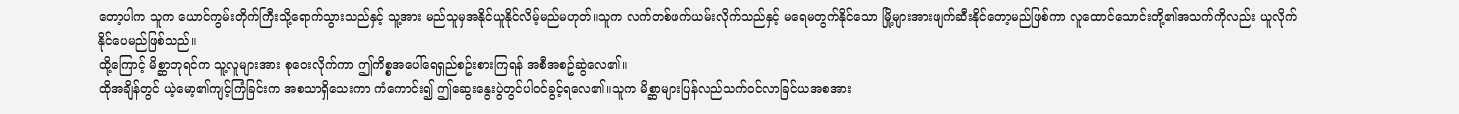တော့ပါက သူက ယောင်ကွမ်းတိုက်ကြီးသို့ရောက်သွားသည်နှင့် သူ့အား မည်သူမှအနိုင်ယူနိုင်လိမ့်မည်မဟုတ်။သူက လက်တစ်ဖက်ယမ်းလိုက်သည်နှင့် မရေမတွက်နိုင်သော မြို့များအားဖျက်ဆီးနိုင်တော့မည်ဖြစ်ကာ လူထောင်သောင်းတို့၏အသက်ကိုလည်း ယူလိုက်နိုင်ပေမည်ဖြစ်သည်။
ထို့ကြောင့် မိစ္ဆာဘုရင်က သူ့လူများအား စုဝေးလိုက်ကာ ဤကိစ္စအပေါ်ရေရှည်စဥ်းစားကြရန် အစီအစဥ်ဆွဲလေ၏။
ထိုအချိန်တွင် ယဲ့မော့၏ကျင့်ကြံခြင်းက အစသာရှိသေးကာ ကံကောင်း၍ ဤဆွေးနွေးပွဲတွင်ပါဝင်ခွင့်ရလေ၏။သူက မိစ္ဆာများပြန်လည်သက်ဝင်လာခြင်ယအစအား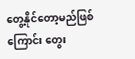တွေ့နိုင်တော့မည်ဖြစ်ကြောင်း တွေး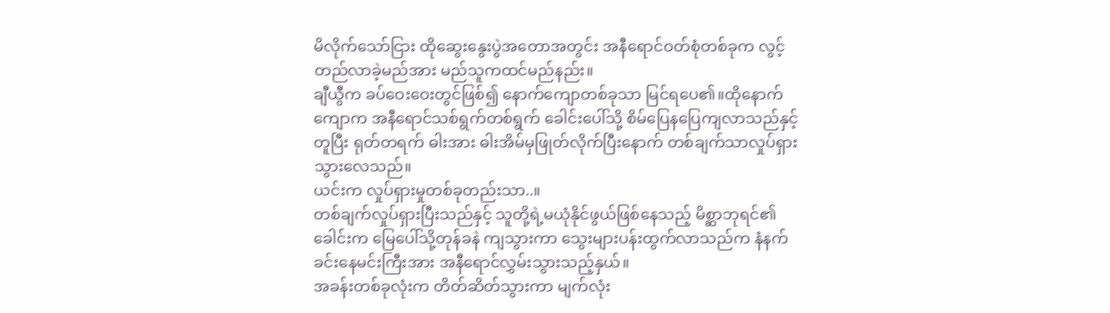မိလိုက်သော်ငြား ထိုဆွေးနွေးပွဲအတောအတွင်း အနီရောင်ဝတ်စုံတစ်ခုက လွင့်တည်လာခဲ့မည်အား မည်သူကထင်မည်နည်း။
ချီယွီက ခပ်ဝေးဝေးတွင်ဖြစ်၍ နောက်ကျောတစ်ခုသာ မြင်ရပေ၏။ထိုနောက်ကျောက အနီရောင်သစ်ရွက်တစ်ရွက် ခေါင်းပေါ်သို့ စိမ်ပြေနပြေကျလာသည်နှင့်တူပြီး ရုတ်တရက် ဓါးအား ဓါးအိမ်မှဖြုတ်လိုက်ပြီးနောက် တစ်ချက်သာလှုပ်ရှားသွားလေသည်။
ယင်းက လှုပ်ရှားမှုတစ်ခုတည်းသာ..။
တစ်ချက်လှုပ်ရှားပြီးသည်နှင့် သူတို့ရဲ့မယုံနိုင်ဖွယ်ဖြစ်နေသည့် မိစ္ဆာဘုရင်၏ခေါင်းက မြေပေါ်သို့တုန်ခနဲ ကျသွားကာ သွေးများပန်းထွက်လာသည်က နံနက်ခင်းနေမင်းကြီးအား အနီရောင်လွှမ်းသွားသည့်နှယ်။
အခန်းတစ်ခုလုံးက တိတ်ဆိတ်သွားကာ မျက်လုံး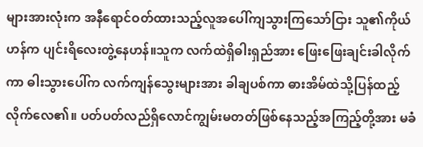များအားလုံးက အနီရောင်ဝတ်ထားသည့်လူအပေါ်ကျသွားကြသော်ငြား သူ၏ကိုယ်ဟန်က ပျင်းရိလေးတွဲ့နေဟန်။သူက လက်ထဲရှိဓါးရှည်အား ဖြေးဖြေးချင်းခါလိုက်ကာ ဓါးသွားပေါ်က လက်ကျန်သွေးများအား ခါချပစ်ကာ ဓားအိမ်ထဲသို့ပြန်ထည့်လိုက်လေ၏။ ပတ်ပတ်လည်ရှိလောင်ကျွမ်းမတတ်ဖြစ်နေသည့်အကြည့်တို့အား မခံ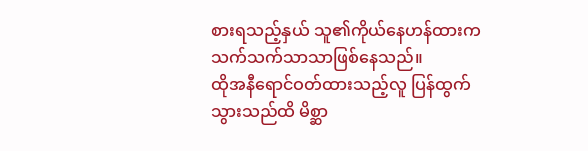စားရသည့်နှယ် သူ၏ကိုယ်နေဟန်ထားက သက်သက်သာသာဖြစ်နေသည်။
ထိုအနီရောင်ဝတ်ထားသည့်လူ ပြန်ထွက်သွားသည်ထိ မိစ္ဆာ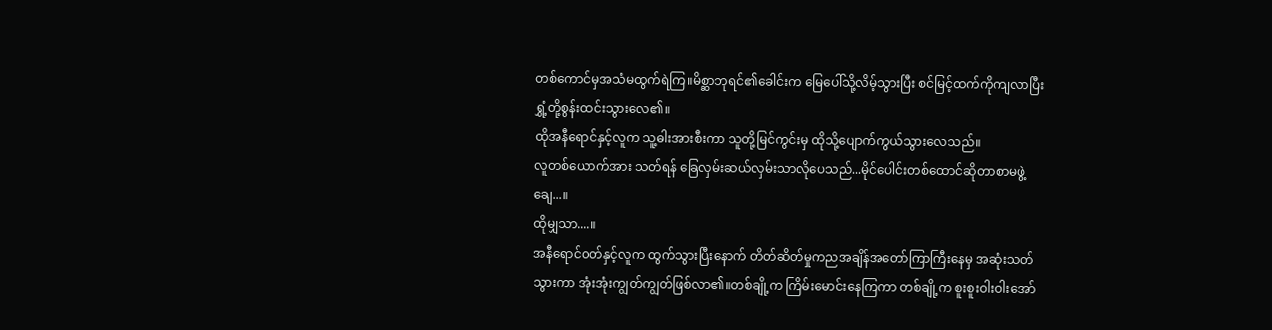တစ်ကောင်မှအသံမထွက်ရဲကြ။မိစ္ဆာဘုရင်၏ခေါင်းက မြေပေါ်သို့လိမ့်သွားပြီး စင်မြင့်ထက်ကိုကျလာပြီး ရွှံ့တို့စွန်းထင်းသွားလေ၏။
ထိုအနီရောင်နှင့်လူက သူ့ဓါးအားစီးကာ သူတို့မြင်ကွင်းမှ ထိုသို့ပျောက်ကွယ်သွားလေသည်။
လူတစ်ယောက်အား သတ်ရန် ခြေလှမ်းဆယ်လှမ်းသာလိုပေသည်...မိုင်ပေါင်းတစ်ထောင်ဆိုတာစာမဖွဲ့ချေ...။
ထိုမျှသာ....။
အနီရောင်၀တ်နှင့်လူက ထွက်သွားပြီးနောက် တိတ်ဆိတ်မှုကညအချိန်အတော်ကြာကြီးနေမှ အဆုံးသတ်သွားကာ အုံးအုံးကျွတ်ကျွတ်ဖြစ်လာ၏။တစ်ချို့က ကြိမ်းမောင်းနေကြကာ တစ်ချို့က စူးစူးဝါးဝါးအော်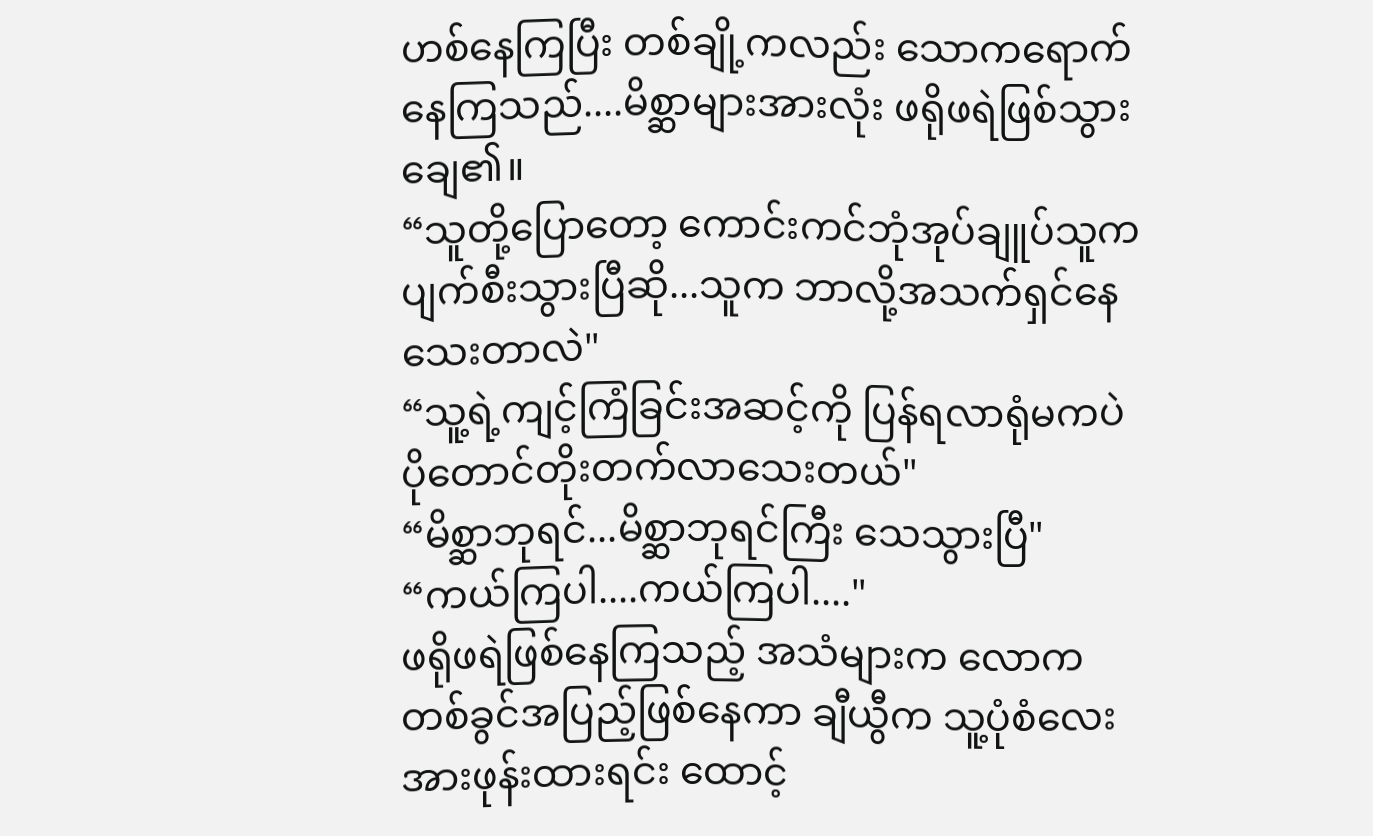ဟစ်နေကြပြီး တစ်ချို့ကလည်း သောကရောက်နေကြသည်....မိစ္ဆာများအားလုံး ဖရိုဖရဲဖြစ်သွားချေ၏။
“သူတို့ပြောတော့ ကောင်းကင်ဘုံအုပ်ချူပ်သူက ပျက်စီးသွားပြီဆို...သူက ဘာလို့အသက်ရှင်နေသေးတာလဲ"
“သူ့ရဲ့ကျင့်ကြံခြင်းအဆင့်ကို ပြန်ရလာရုံမကပဲ ပိုတောင်တိုးတက်လာသေးတယ်"
“မိစ္ဆာဘုရင်...မိစ္ဆာဘုရင်ကြီး သေသွားပြီ"
“ကယ်ကြပါ....ကယ်ကြပါ...."
ဖရိုဖရဲဖြစ်နေကြသည့် အသံများက လောကတစ်ခွင်အပြည့်ဖြစ်နေကာ ချီယွီက သူ့ပုံစံလေးအားဖုန်းထားရင်း ထောင့်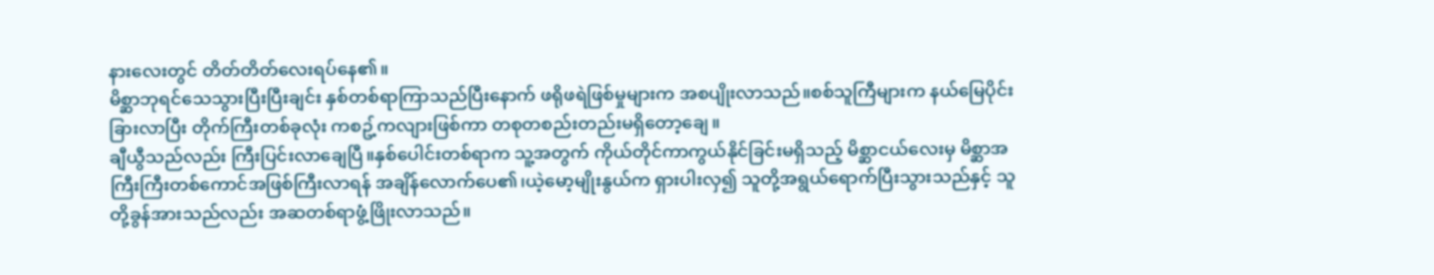နားလေးတွင် တိတ်တိတ်လေးရပ်နေ၏။
မိစ္ဆာဘုရင်သေသွားပြီးပြီးချင်း နှစ်တစ်ရာကြာသည်ပြီးနောက် ဖရိုဖရဲဖြစ်မှုများက အစပျိုးလာသည်။စစ်သူကြီများက နယ်မြေပိုင်းခြားလာပြီး တိုက်ကြီးတစ်ခုလုံး ကစဥ့်ကလျားဖြစ်ကာ တစုတစည်းတည်းမရှိတော့ချေ။
ချီယွီသည်လည်း ကြီးပြင်းလာချေပြီ။နှစ်ပေါင်းတစ်ရာက သူ့အတွက် ကိုယ်တိုင်ကာကွယ်နိုင်ခြင်းမရှိသည့် မိစ္ဆာငယ်လေးမှ မိစ္ဆာအကြီးကြီးတစ်ကောင်အဖြစ်ကြီးလာရန် အချိန်လောက်ပေ၏၊ယဲ့မော့မျိုးနွယ်က ရှားပါးလှ၍ သူတို့အရွယ်ရောက်ပြီးသွားသည်နှင့် သူတို့ခွန်အားသည်လည်း အဆတစ်ရာဖွံ့ဖြိုးလာသည်။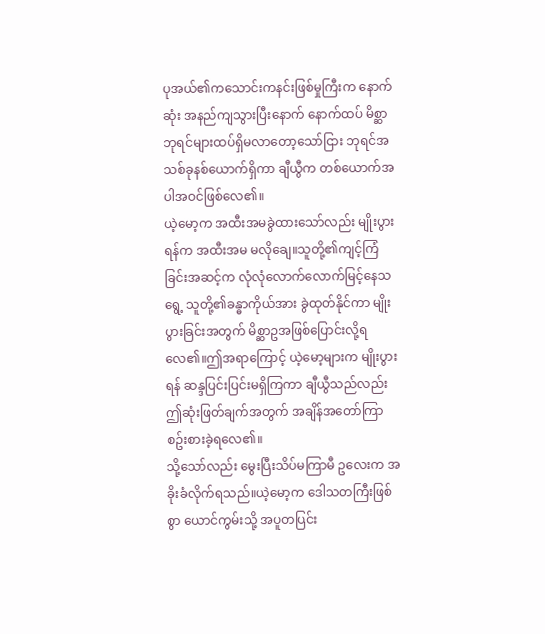ပုအယ်၏ကသောင်းကနင်းဖြစ်မှုကြီးက နောက်ဆုံး အနည်ကျသွားပြီးနောက် နောက်ထပ် မိစ္ဆာဘုရင်များထပ်ရှိမလာတော့သော်ငြား ဘုရင်အသစ်ခုနစ်ယောက်ရှိကာ ချီယွီက တစ်ယောက်အပါအဝင်ဖြစ်လေ၏။
ယဲ့မော့က အထီးအမခွဲထားသော်လည်း မျိုးပွားရန်က အထီးအမ မလိုချေ။သူတို့၏ကျင့်ကြံခြင်းအဆင့်က လုံလုံလောက်လောက်မြင့်နေသရွေ့ သူတို့၏ခန္ဓာကိုယ်အား ခွဲထုတ်နိုင်ကာ မျိုးပွားခြင်းအတွက် မိစ္ဆာဥအဖြစ်ပြောင်းလို့ရလေ၏။ဤအရာကြောင့် ယဲ့မော့များက မျိုးပွားရန် ဆန္ဒပြင်းပြင်းမရှိကြကာ ချီယွီသည်လည်း ဤဆုံးဖြတ်ချက်အတွက် အချိန်အတော်ကြာစဥ်းစားခဲ့ရလေ၏။
သို့သော်လည်း မွေးပြီးသိပ်မကြာမီ ဥလေးက အခိုးခံလိုက်ရသည်။ယဲ့မော့က ဒေါသတကြီးဖြစ်စွာ ယောင်ကွမ်းသို့ အပူတပြင်း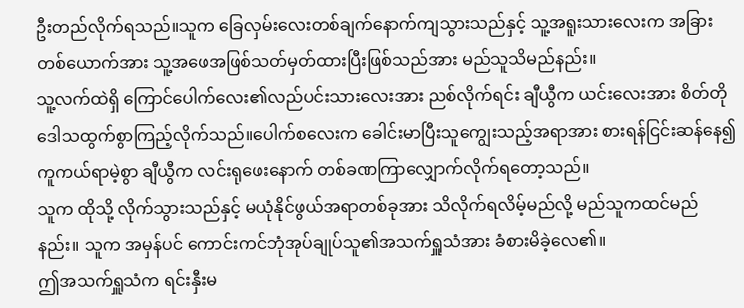ဦးတည်လိုက်ရသည်။သူက ခြေလှမ်းလေးတစ်ချက်နောက်ကျသွားသည်နှင့် သူ့အရူးသားလေးက အခြားတစ်ယောက်အား သူ့အဖေအဖြစ်သတ်မှတ်ထားပြီးဖြစ်သည်အား မည်သူသိမည်နည်း။
သူ့လက်ထဲရှိ ကြောင်ပေါက်လေး၏လည်ပင်းသားလေးအား ညစ်လိုက်ရင်း ချီယွီက ယင်းလေးအား စိတ်တိုဒေါသထွက်စွာကြည့်လိုက်သည်။ပေါက်စလေးက ခေါင်းမာပြီးသူကျွေးသည့်အရာအား စားရန်ငြင်းဆန်နေ၍ ကူကယ်ရာမဲ့စွာ ချီယွီက လင်းရုဖေးနောက် တစ်ခဏကြာလျှောက်လိုက်ရတော့သည်။
သူက ထိုသို့ လိုက်သွားသည်နှင့် မယုံနိုင်ဖွယ်အရာတစ်ခုအား သိလိုက်ရလိမ့်မည်လို့ မည်သူကထင်မည်နည်း။ သူက အမှန်ပင် ကောင်းကင်ဘုံအုပ်ချုပ်သူ၏အသက်ရှူသံအား ခံစားမိခဲ့လေ၏။
ဤအသက်ရှူသံက ရင်းနှီးမ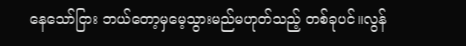နေသော်ငြား ဘယ်တော့မှမေ့သွားမည်မဟုတ်သည့် တစ်ခုပင်။လွန်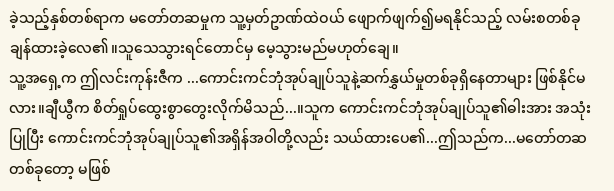ခဲ့သည့်နှစ်တစ်ရာက မတော်တဆမှုက သူ့မှတ်ဥာဏ်ထဲဝယ် ဖျောက်ဖျက်၍မရနိုင်သည့် လမ်းစတစ်ခုချန်ထားခဲ့လေ၏။သူသေသွားရင်တောင်မှ မေ့သွားမည်မဟုတ်ချေ။
သူ့အရှေ့က ဤလင်းကုန်းဇီက ...ကောင်းကင်ဘုံအုပ်ချုပ်သူနဲ့ဆက်နွှယ်မှုတစ်ခုရှိနေတာများ ဖြစ်နိုင်မလား။ချီယွီက စိတ်ရှုပ်ထွေးစွာတွေးလိုက်မိသည်...။သူက ကောင်းကင်ဘုံအုပ်ချုပ်သူ၏ဓါးအား အသုံးပြုပြီး ကောင်းကင်ဘုံအုပ်ချုပ်သူ၏အရှိန်အဝါတို့လည်း သယ်ထားပေ၏...ဤသည်က...မတော်တဆတစ်ခုတော့ မဖြစ်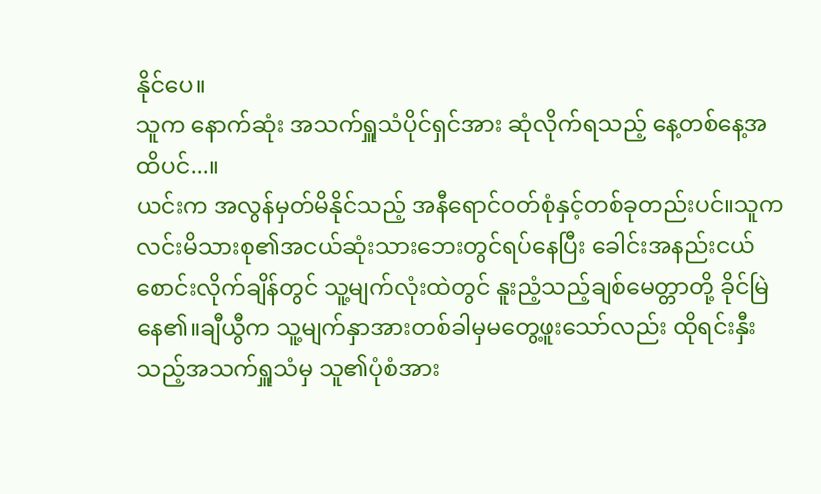နိုင်ပေ။
သူက နောက်ဆုံး အသက်ရှူသံပိုင်ရှင်အား ဆုံလိုက်ရသည့် နေ့တစ်နေ့အထိပင်...။
ယင်းက အလွန်မှတ်မိနိုင်သည့် အနီရောင်ဝတ်စုံနှင့်တစ်ခုတည်းပင်။သူက လင်းမိသားစု၏အငယ်ဆုံးသားဘေးတွင်ရပ်နေပြီး ခေါင်းအနည်းငယ်စောင်းလိုက်ချိန်တွင် သူ့မျက်လုံးထဲတွင် နူးညံ့သည့်ချစ်မေတ္တာတို့ ခိုင်မြဲနေ၏။ချီယွီက သူ့မျက်နှာအားတစ်ခါမှမတွေ့ဖူးသော်လည်း ထိုရင်းနှီးသည့်အသက်ရှူသံမှ သူ၏ပုံစံအား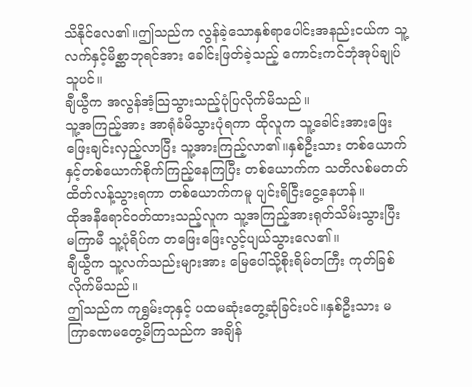သိနိုင်လေ၏။ဤသည်က လွန်ခဲ့သောနှစ်ရာပေါင်းအနည်းငယ်က သူ့လက်နှင့်မိစ္ဆာဘုရင်အား ခေါင်းဖြတ်ခဲ့သည့် ကောင်းကင်ဘုံအုပ်ချုပ်သူပင်။
ချီယွီက အလွန်အံ့သြသွားသည့်ပုံပြလိုက်မိသည်။
သူ့အကြည့်အား အာရုံခံမိသွားပုံရကာ ထိုလူက သူ့ခေါင်းအားဖြေးဖြေးချင်းလှည့်လာပြီး သူ့အားကြည့်လာ၏။နှစ်ဦးသား တစ်ယောက်နှင့်တစ်ယောက်စိုက်ကြည့်နေကြပြီး တစ်ယောက်က သတိလစ်မတတ်ထိတ်လန့်သွားရကာ တစ်ယောက်ကမူ ပျင်းရိငြီးငွေ့နေဟန်။
ထိုအနီရောင်ဝတ်ထားသည့်လူက သူ့အကြည့်အားရုတ်သိမ်းသွားပြီး မကြာမီ သူ့ပုံရိပ်က တဖြေးဖြေးလွင့်ပျယ်သွားလေ၏။
ချီယွီက သူ့လက်သည်းများအား မြေပေါ်သို့စိုးရိမ်တကြီး ကုတ်ခြစ်လိုက်မိသည်။
ဤသည်က ကုရွှမ်းတုနှင့် ပထမဆုံးတွေ့ဆုံခြင်းပင်။နှစ်ဦးသား မကြာခဏမတွေ့မိကြသည်က အချိန်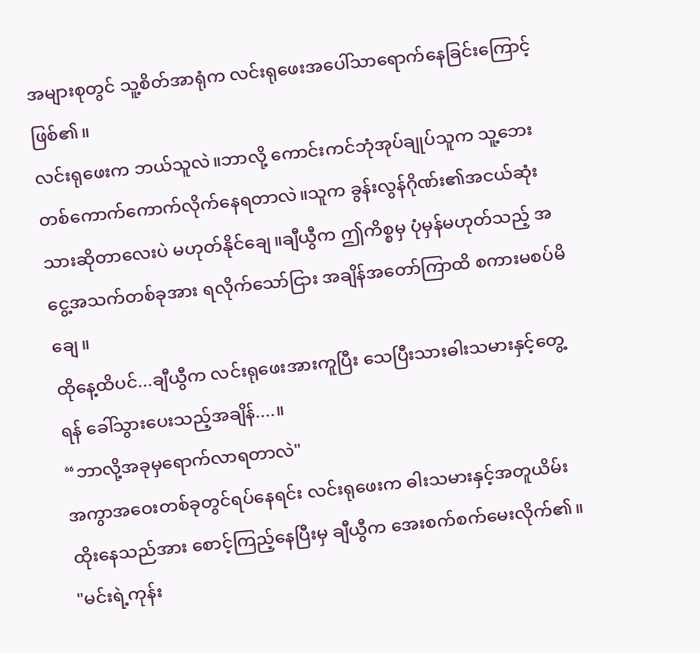အများစုတွင် သူ့စိတ်အာရုံက လင်းရုဖေးအပေါ်သာရောက်နေခြင်းကြောင့်ဖြစ်၏။
လင်းရုဖေးက ဘယ်သူလဲ။ဘာလို့ ကောင်းကင်ဘုံအုပ်ချုပ်သူက သူ့ဘေးတစ်ကောက်ကောက်လိုက်နေရတာလဲ။သူက ခွန်းလွန်ဂိုဏ်း၏အငယ်ဆုံးသားဆိုတာလေးပဲ မဟုတ်နိုင်ချေ။ချီယွီက ဤကိစ္စမှ ပုံမှန်မဟုတ်သည့် အငွေ့အသက်တစ်ခုအား ရလိုက်သော်ငြား အချိန်အတော်ကြာထိ စကားမစပ်မိချေ။
ထိုနေ့ထိပင်...ချီယွီက လင်းရုဖေးအားကူပြီး သေပြီးသားဓါးသမားနှင့်တွေ့ရန် ခေါ်သွားပေးသည့်အချိန်....။
“ဘာလို့အခုမှရောက်လာရတာလဲ"
အကွာအဝေးတစ်ခုတွင်ရပ်နေရင်း လင်းရုဖေးက ဓါးသမားနှင့်အတူယိမ်းထိုးနေသည်အား စောင့်ကြည့်နေပြီးမှ ချီယွီက အေးစက်စက်မေးလိုက်၏။
"မင်းရဲ့ကုန်း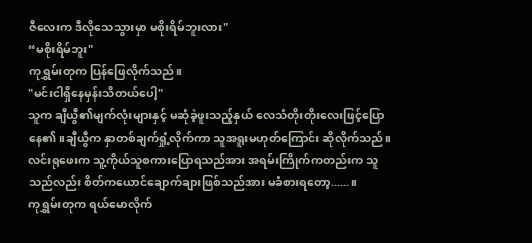ဇီလေးက ဒီလိုသေသွားမှာ မစိုးရိမ်ဘူးလား"
“မစိုးရိမ်ဘူး"
ကုရွှမ်းတုက ပြန်ဖြေလိုက်သည်။
"မင်းငါရှိနေမှန်းသိတယ်ပေါ့"
သူက ချီယွီ၏မျက်လုံးများနှင့် မဆုံခဲ့ဖူးသည့်နှယ် လေသံတိုးတိုးလေးဖြင့်ပြောနေ၏။ချီယွီက နှာတစ်ချက်ရှုံ့လိုက်ကာ သူအရူးမဟုတ်ကြောင်း ဆိုလိုက်သည်။လင်းရုဖေးက သူ့ကိုယ်သူစကားပြောရသည်အား အရမ်းကြိုက်ကတည်းက သူသည်လည်း စိတ်ကယောင်ချောက်ချားဖြစ်သည်အား မခံစားရတော့......။
ကုရွှမ်းတုက ရယ်မောလိုက်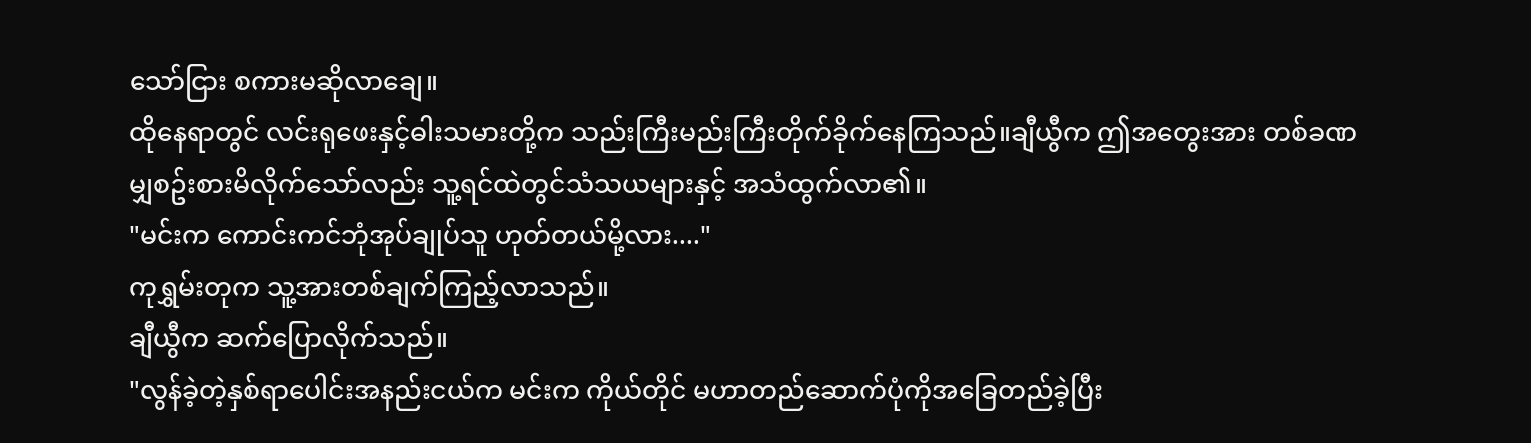သော်ငြား စကားမဆိုလာချေ။
ထိုနေရာတွင် လင်းရုဖေးနှင့်ဓါးသမားတို့က သည်းကြီးမည်းကြီးတိုက်ခိုက်နေကြသည်။ချီယွီက ဤအတွေးအား တစ်ခဏမျှစဥ်းစားမိလိုက်သော်လည်း သူ့ရင်ထဲတွင်သံသယများနှင့် အသံထွက်လာ၏။
"မင်းက ကောင်းကင်ဘုံအုပ်ချုပ်သူ ဟုတ်တယ်မို့လား...."
ကုရွှမ်းတုက သူ့အားတစ်ချက်ကြည့်လာသည်။
ချီယွီက ဆက်ပြောလိုက်သည်။
"လွန်ခဲ့တဲ့နှစ်ရာပေါင်းအနည်းငယ်က မင်းက ကိုယ်တိုင် မဟာတည်ဆောက်ပုံကိုအခြေတည်ခဲ့ပြီး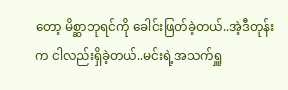တော့ မိစ္ဆာဘုရင်ကို ခေါင်းဖြတ်ခဲ့တယ်..အဲ့ဒီတုန်းက ငါလည်းရှိခဲ့တယ်..မင်းရဲ့အသက်ရှူ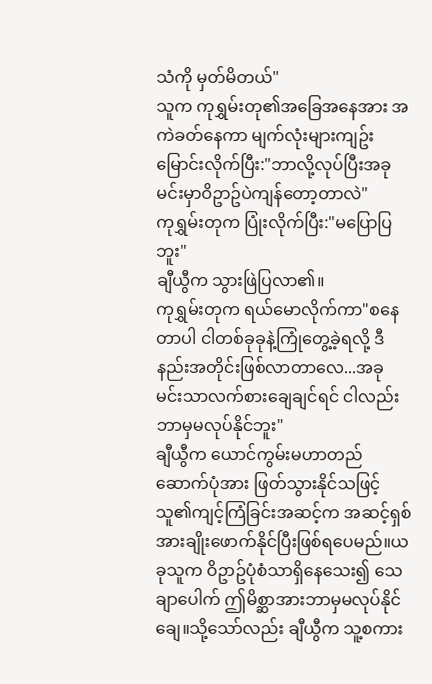သံကို မှတ်မိတယ်"
သူက ကုရွှမ်းတု၏အခြေအနေအား အကဲခတ်နေကာ မျက်လုံးများကျဥ်းမြောင်းလိုက်ပြီး:"ဘာလို့လုပ်ပြီးအခု မင်းမှာဝိဥာဥ်ပဲကျန်တော့တာလဲ"
ကုရွှမ်းတုက ပြုံးလိုက်ပြီး:"မပြောပြဘူး"
ချီယွီက သွားဖြဲပြလာ၏။
ကုရွှမ်းတုက ရယ်မောလိုက်ကာ"စနေတာပါ ငါတစ်ခုခုနဲ့ကြုံတွေ့ခဲ့ရလို့ ဒီနည်းအတိုင်းဖြစ်လာတာလေ...အခု မင်းသာလက်စားချေချင်ရင် ငါလည်းဘာမှမလုပ်နိုင်ဘူး"
ချီယွီက ယောင်ကွမ်းမဟာတည်ဆောက်ပုံအား ဖြတ်သွားနိုင်သဖြင့် သူ၏ကျင့်ကြံခြင်းအဆင့်က အဆင့်ရှစ်အားချိုးဖောက်နိုင်ပြီးဖြစ်ရပေမည်။ယခုသူက ဝိဥာဥ်ပုံစံသာရှိနေသေး၍ သေချာပေါက် ဤမိစ္ဆာအားဘာမှမလုပ်နိုင်ချေ။သို့သော်လည်း ချီယွီက သူ့စကား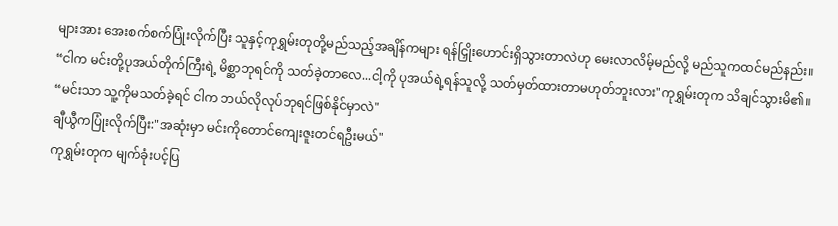များအား အေးစက်စက်ပြုံးလိုက်ပြီး သူနှင့်ကုရွှမ်းတုတို့မည်သည့်အချိန်ကများ ရန်ငြှိုးဟောင်းရှိသွားတာလဲဟု မေးလာလိမ့်မည်လို့ မည်သူကထင်မည်နည်း။
“ငါက မင်းတို့ပုအယ်တိုက်ကြီးရဲ့ မိစ္ဆာဘုရင်ကို သတ်ခဲ့တာလေ...ငါ့ကို ပုအယ်ရဲ့ရန်သူလို့ သတ်မှတ်ထားတာမဟုတ်ဘူးလား"ကုရွှမ်းတုက သိချင်သွားမိ၏။
“မင်းသာ သူ့ကိုမသတ်ခဲ့ရင် ငါက ဘယ်လိုလုပ်ဘုရင်ဖြစ်နိုင်မှာလဲ"
ချီယွီကပြုံးလိုက်ပြီး:"အဆုံးမှာ မင်းကိုတောင်ကျေးဇူးတင်ရဦးမယ်"
ကုရွှမ်းတုက မျက်ခုံးပင့်ပြ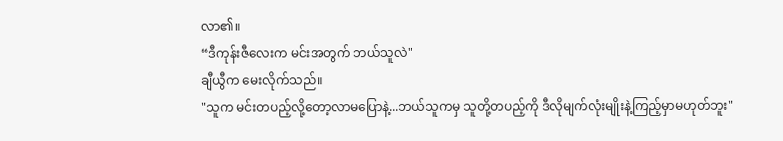လာ၏။
“ဒီကုန်းဇီလေးက မင်းအတွက် ဘယ်သူလဲ"
ချီယွီက မေးလိုက်သည်။
"သူက မင်းတပည့်လို့တော့လာမပြောနဲ့...ဘယ်သူကမှ သူတို့တပည့်ကို ဒီလိုမျက်လုံးမျိုးနဲ့ကြည့်မှာမဟုတ်ဘူး"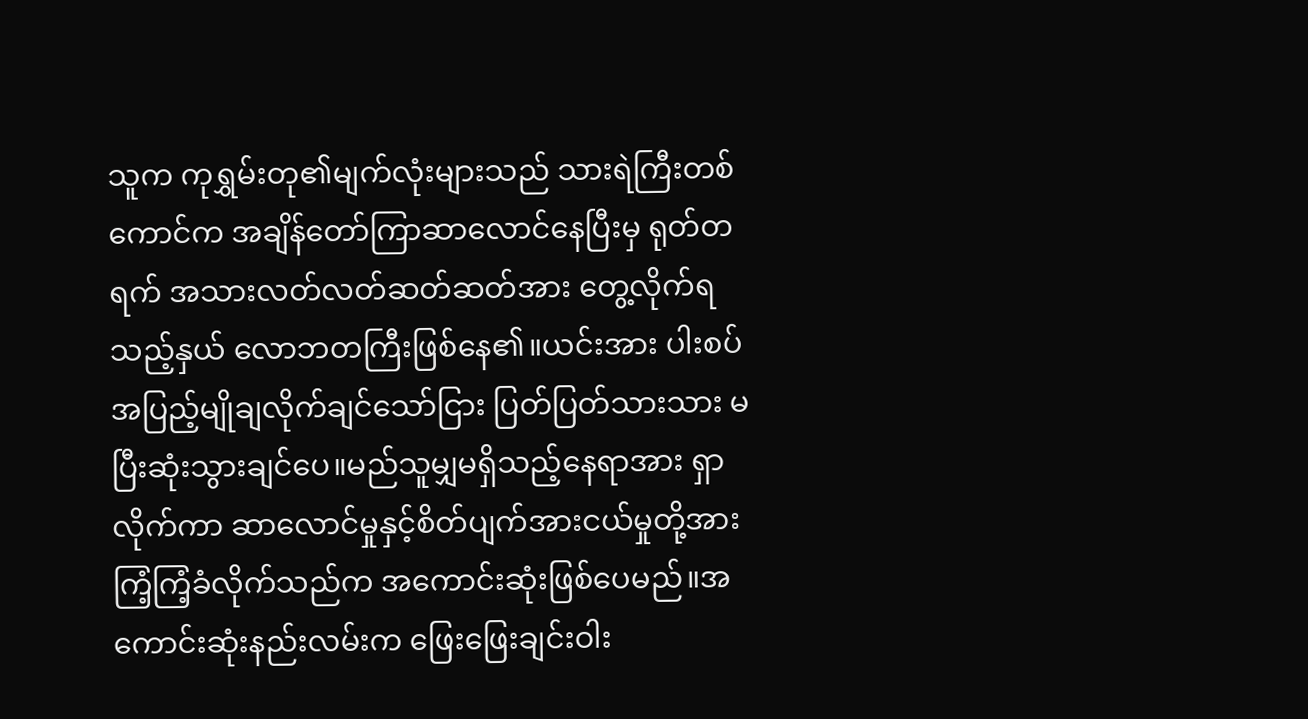သူက ကုရွှမ်းတု၏မျက်လုံးများသည် သားရဲကြီးတစ်ကောင်က အချိန်တော်ကြာဆာလောင်နေပြီးမှ ရုတ်တရက် အသားလတ်လတ်ဆတ်ဆတ်အား တွေ့လိုက်ရသည့်နှယ် လောဘတကြီးဖြစ်နေ၏။ယင်းအား ပါးစပ်အပြည့်မျိုချလိုက်ချင်သော်ငြား ပြတ်ပြတ်သားသား မပြီးဆုံးသွားချင်ပေ။မည်သူမျှမရှိသည့်နေရာအား ရှာလိုက်ကာ ဆာလောင်မှုနှင့်စိတ်ပျက်အားငယ်မှုတို့အား ကြံ့ကြံ့ခံလိုက်သည်က အကောင်းဆုံးဖြစ်ပေမည်။အကောင်းဆုံးနည်းလမ်းက ဖြေးဖြေးချင်းဝါး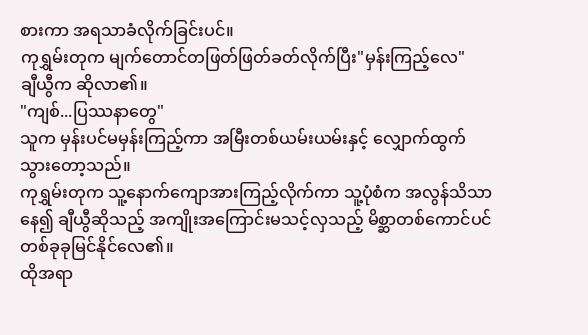စားကာ အရသာခံလိုက်ခြင်းပင်။
ကုရွှမ်းတုက မျက်တောင်တဖြတ်ဖြတ်ခတ်လိုက်ပြီး"မှန်းကြည့်လေ"
ချီယွီက ဆိုလာ၏။
"ကျစ်...ပြဿနာတွေ"
သူက မှန်းပင်မမှန်းကြည့်ကာ အမြီးတစ်ယမ်းယမ်းနှင့် လျှောက်ထွက်သွားတော့သည်။
ကုရွှမ်းတုက သူ့နောက်ကျောအားကြည့်လိုက်ကာ သူ့ပုံစံက အလွန်သိသာနေ၍ ချီယွီဆိုသည့် အကျိုးအကြောင်းမသင့်လှသည့် မိစ္ဆာတစ်ကောင်ပင် တစ်ခုခုမြင်နိုင်လေ၏။
ထိုအရာ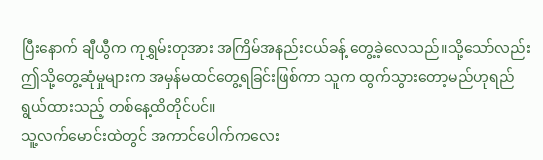ပြီးနောက် ချီယွီက ကုရွှမ်းတုအား အကြိမ်အနည်းငယ်ခန့် တွေ့ခဲ့လေသည်။သို့သော်လည်း ဤသို့တွေ့ဆုံမှုများက အမှန်မထင်တွေ့ရခြင်းဖြစ်ကာ သူက ထွက်သွားတော့မည်ဟုရည်ရွယ်ထားသည့် တစ်နေ့ထိတိုင်ပင်။
သူ့လက်မောင်းထဲတွင် အကာင်ပေါက်ကလေး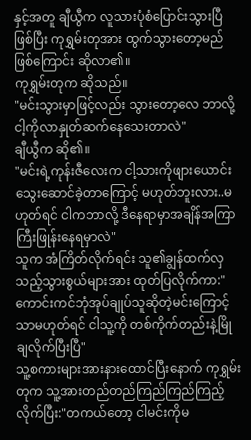နှင့်အတူ ချီယွီက လူသားပုံစံပြောင်းသွားပြီဖြစ်ပြီး ကုရွှမ်းတုအား ထွက်သွားတော့မည်ဖြစ်ကြောင်း ဆိုလာ၏။
ကုရွှမ်းတုက ဆိုသည်။
"မင်းသွားမှာဖြင့်လည်း သွားတော့လေ ဘာလို့ငါ့ကိုလာနှုတ်ဆက်နေသေးတာလဲ"
ချီယွီက ဆို၏။
"မင်းရဲ့ကုန်းဇီလေးက ငါ့သားကိုဖျားယောင်းသွေးဆောင်ခဲ့တာကြောင့် မဟုတ်ဘူးလား..မဟုတ်ရင် ငါကဘာလို့ ဒီနေရာမှာအချိန်အကြာကြီးဖြုန်းနေရမှာလဲ"
သူက အံကြိတ်လိုက်ရင်း သူ၏ချွန်ထက်လှသည့်သွားစွယ်များအား ထုတ်ပြလိုက်ကာ:"ကောင်းကင်ဘုံအုပ်ချုပ်သူဆိုတဲ့မင်းကြောင့်သာမဟုတ်ရင် ငါသူ့ကို တစ်ကိုက်တည်းနဲ့မြိုချလိုက်ပြီးပြီ"
သူ့စကားများအားနားထောင်ပြီးနောက် ကုရွှမ်းတုက သူ့အားတည်တည်ကြည်ကြည်ကြည့်လိုက်ပြီး:"တကယ်တော့ ငါမင်းကိုမ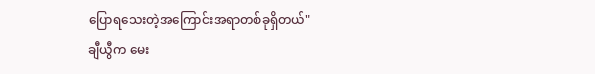ပြောရသေးတဲ့အကြောင်းအရာတစ်ခုရှိတယ်"
ချီယွီက မေး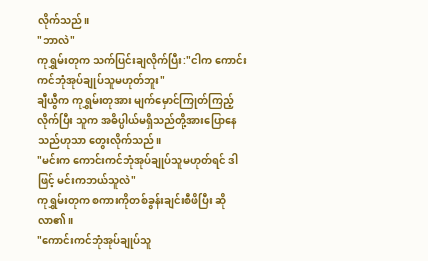လိုက်သည်။
"ဘာလဲ"
ကုရွှမ်းတုက သက်ပြင်းချလိုက်ပြီး:"ငါက ကောင်းကင်ဘုံအုပ်ချုပ်သူမဟုတ်ဘူး"
ချီယွီက ကုရွှမ်းတုအား မျက်မှောင်ကြုတ်ကြည့်လိုက်ပြီး သူက အဓိပ္ပါယ်မရှိသည်တို့အားပြောနေသည်ဟုသာ တွေးလိုက်သည်။
"မင်းက ကောင်းကင်ဘုံအုပ်ချုပ်သူမဟုတ်ရင် ဒါဖြင့် မင်းကဘယ်သူလဲ"
ကုရွှမ်းတုက စကားကိုတစ်ခွန်းချင်းစီဖိပြီး ဆိုလာ၏။
"ကောင်းကင်ဘုံအုပ်ချုပ်သူ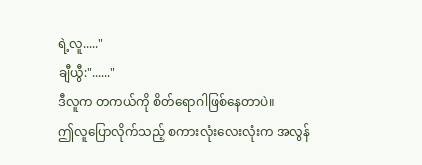ရဲ့လူ....."
ချီယွီ:"......"
ဒီလူက တကယ်ကို စိတ်ရောဂါဖြစ်နေတာပဲ။
ဤလူပြောလိုက်သည့် စကားလုံးလေးလုံးက အလွန်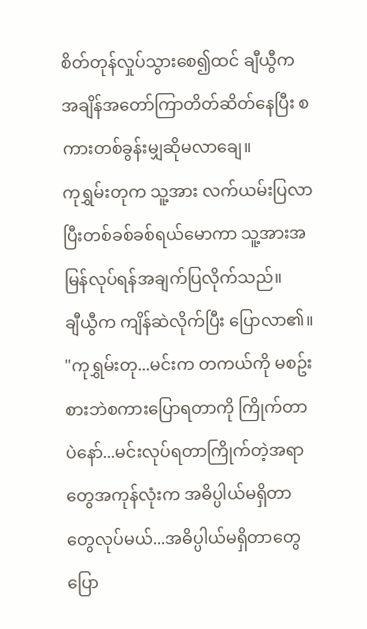စိတ်တုန်လှုပ်သွားစေ၍ထင် ချီယွီက အချိန်အတော်ကြာတိတ်ဆိတ်နေပြီး စကားတစ်ခွန်းမျှဆိုမလာချေ။
ကုရွှမ်းတုက သူ့အား လက်ယမ်းပြလာပြီးတစ်ခစ်ခစ်ရယ်မောကာ သူ့အားအမြန်လုပ်ရန်အချက်ပြလိုက်သည်။
ချီယွီက ကျိန်ဆဲလိုက်ပြီး ပြောလာ၏။
"ကုရွှမ်းတု...မင်းက တကယ်ကို မစဥ်းစားဘဲစကားပြောရတာကို ကြိုက်တာပဲနော်...မင်းလုပ်ရတာကြိုက်တဲ့အရာတွေအကုန်လုံးက အဓိပ္ပါယ်မရှိတာတွေလုပ်မယ်...အဓိပ္ပါယ်မရှိတာတွေပြော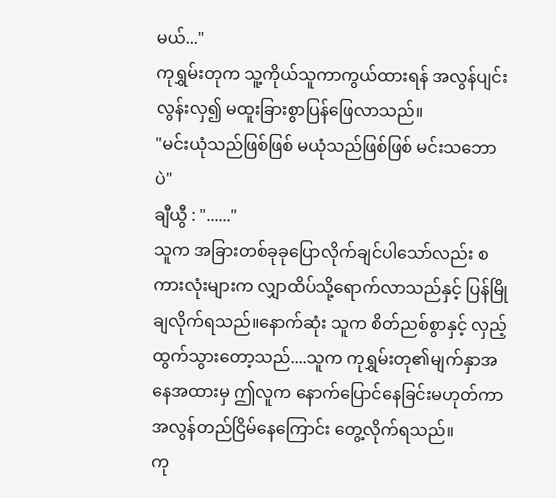မယ်..."
ကုရွှမ်းတုက သူ့ကိုယ်သူကာကွယ်ထားရန် အလွန်ပျင်းလွန်းလှ၍ မထူးခြားစွာပြန်ဖြေလာသည်။
"မင်းယုံသည်ဖြစ်ဖြစ် မယုံသည်ဖြစ်ဖြစ် မင်းသဘောပဲ"
ချီယွီ : "......"
သူက အခြားတစ်ခုခုပြောလိုက်ချင်ပါသော်လည်း စကားလုံးများက လျှာထိပ်သို့ရောက်လာသည်နှင့် ပြန်မြိုချလိုက်ရသည်။နောက်ဆုံး သူက စိတ်ညစ်စွာနှင့် လှည့်ထွက်သွားတော့သည်....သူက ကုရွှမ်းတု၏မျက်နှာအနေအထားမှ ဤလူက နောက်ပြောင်နေခြင်းမဟုတ်ကာ အလွန်တည်ငြိမ်နေကြောင်း တွေ့လိုက်ရသည်။
ကု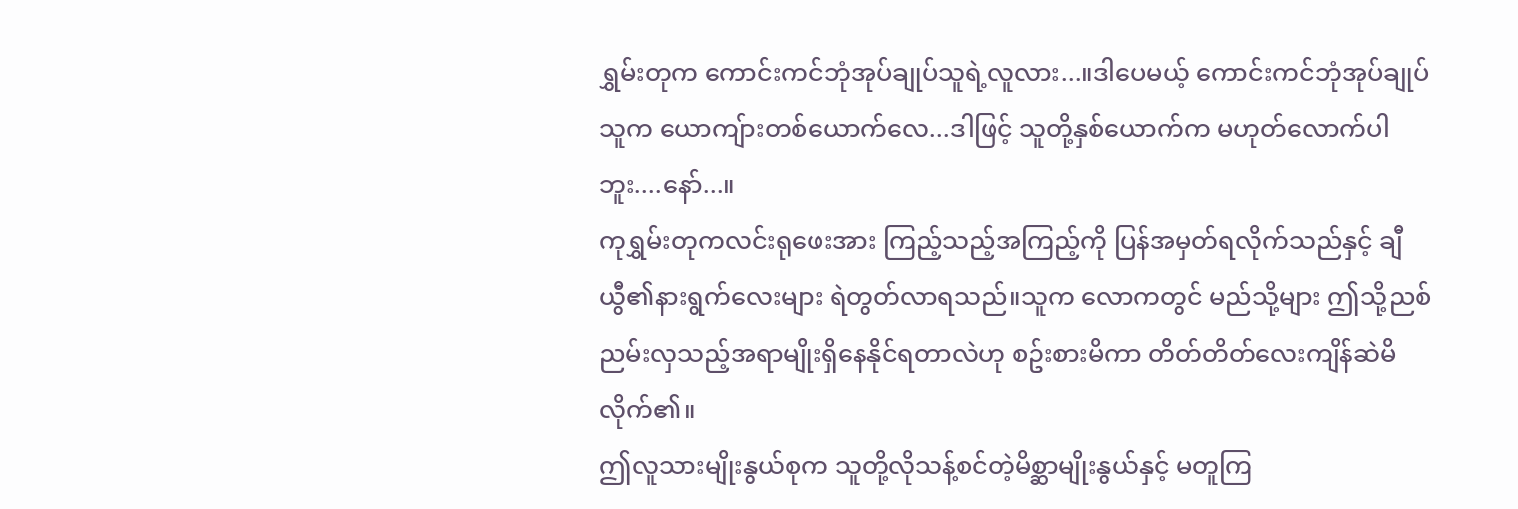ရွှမ်းတုက ကောင်းကင်ဘုံအုပ်ချုပ်သူရဲ့လူလား...။ဒါပေမယ့် ကောင်းကင်ဘုံအုပ်ချုပ်သူက ယောကျ်ားတစ်ယောက်လေ...ဒါဖြင့် သူတို့နှစ်ယောက်က မဟုတ်လောက်ပါဘူး....နော်...။
ကုရွှမ်းတုကလင်းရုဖေးအား ကြည့်သည့်အကြည့်ကို ပြန်အမှတ်ရလိုက်သည်နှင့် ချီယွီ၏နားရွက်လေးများ ရဲတွတ်လာရသည်။သူက လောကတွင် မည်သို့များ ဤသို့ညစ်ညမ်းလှသည့်အရာမျိုးရှိနေနိုင်ရတာလဲဟု စဥ်းစားမိကာ တိတ်တိတ်လေးကျိန်ဆဲမိလိုက်၏။
ဤလူသားမျိုးနွယ်စုက သူတို့လိုသန့်စင်တဲ့မိစ္ဆာမျိုးနွယ်နှင့် မတူကြ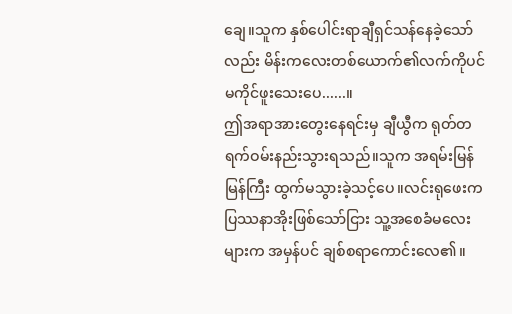ချေ။သူက နှစ်ပေါင်းရာချီရှင်သန်နေခဲ့သော်လည်း မိန်းကလေးတစ်ယောက်၏လက်ကိုပင် မကိုင်ဖူးသေးပေ......။
ဤအရာအားတွေးနေရင်းမှ ချီယွီက ရုတ်တရက်ဝမ်းနည်းသွားရသည်။သူက အရမ်းမြန်မြန်ကြီး ထွက်မသွားခဲ့သင့်ပေ။လင်းရုဖေးက ပြဿနာအိုးဖြစ်သော်ငြား သူ့အစေခံမလေးများက အမှန်ပင် ချစ်စရာကောင်းလေ၏။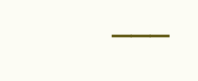───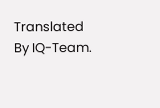Translated By IQ-Team.